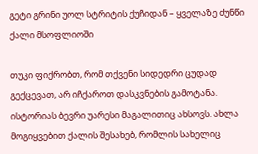გეტი გრინი უოლ სტრიტის ქუჩიდან – ყველაზე ძუნწი ქალი მსოფლიოში

თუკი ფიქრობთ, რომ თქვენი სიდედრი ცუდად გექცევათ, არ იჩქაროთ დასკვნების გამოტანა. ისტორიას ბევრი უარესი მაგალითიც ახსოვს. ახლა მოგიყვებით ქალის შესახებ, რომლის სახელიც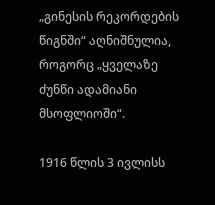„გინესის რეკორდების წიგნში“ აღნიშნულია, როგორც „ყველაზე ძუნწი ადამიანი მსოფლიოში“.

1916 წლის 3 ივლისს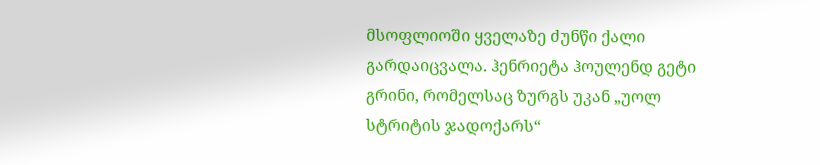მსოფლიოში ყველაზე ძუნწი ქალი გარდაიცვალა. ჰენრიეტა ჰოულენდ გეტი გრინი, რომელსაც ზურგს უკან „უოლ სტრიტის ჯადოქარს“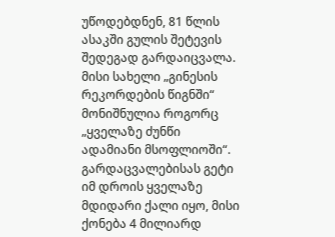უწოდებდნენ, 81 წლის ასაკში გულის შეტევის შედეგად გარდაიცვალა. მისი სახელი „გინესის რეკორდების წიგნში“  მონიშნულია როგორც „ყველაზე ძუნწი ადამიანი მსოფლიოში“.
გარდაცვალებისას გეტი იმ დროის ყველაზე მდიდარი ქალი იყო, მისი ქონება 4 მილიარდ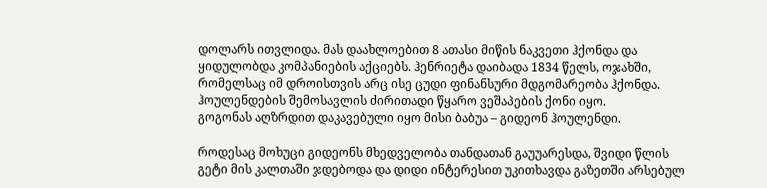დოლარს ითვლიდა. მას დაახლოებით 8 ათასი მიწის ნაკვეთი ჰქონდა და ყიდულობდა კომპანიების აქციებს. ჰენრიეტა დაიბადა 1834 წელს, ოჯახში, რომელსაც იმ დროისთვის არც ისე ცუდი ფინანსური მდგომარეობა ჰქონდა. ჰოულენდების შემოსავლის ძირითადი წყარო ვეშაპების ქონი იყო.
გოგონას აღზრდით დაკავებული იყო მისი ბაბუა – გიდეონ ჰოულენდი.

როდესაც მოხუცი გიდეონს მხედველობა თანდათან გაუუარესდა, შვიდი წლის გეტი მის კალთაში ჯდებოდა და დიდი ინტერესით უკითხავდა გაზეთში არსებულ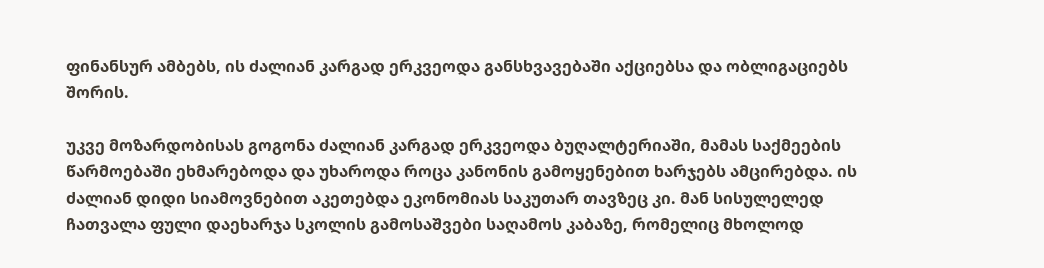ფინანსურ ამბებს, ის ძალიან კარგად ერკვეოდა განსხვავებაში აქციებსა და ობლიგაციებს შორის.

უკვე მოზარდობისას გოგონა ძალიან კარგად ერკვეოდა ბუღალტერიაში, მამას საქმეების წარმოებაში ეხმარებოდა და უხაროდა როცა კანონის გამოყენებით ხარჯებს ამცირებდა. ის ძალიან დიდი სიამოვნებით აკეთებდა ეკონომიას საკუთარ თავზეც კი. მან სისულელედ ჩათვალა ფული დაეხარჯა სკოლის გამოსაშვები საღამოს კაბაზე, რომელიც მხოლოდ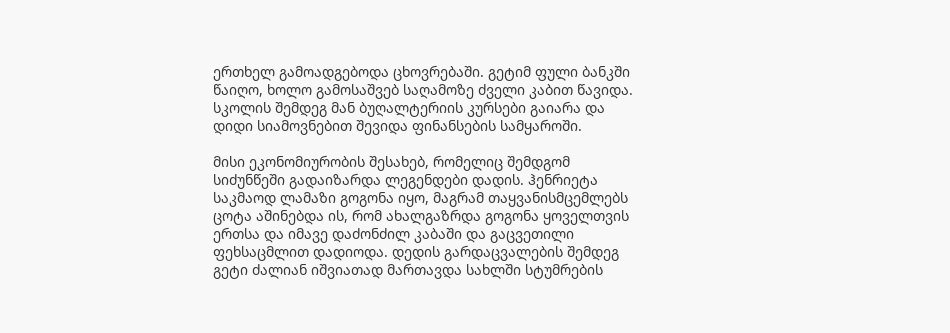ერთხელ გამოადგებოდა ცხოვრებაში. გეტიმ ფული ბანკში წაიღო, ხოლო გამოსაშვებ საღამოზე ძველი კაბით წავიდა. სკოლის შემდეგ მან ბუღალტერიის კურსები გაიარა და დიდი სიამოვნებით შევიდა ფინანსების სამყაროში.

მისი ეკონომიურობის შესახებ, რომელიც შემდგომ სიძუნწეში გადაიზარდა ლეგენდები დადის. ჰენრიეტა საკმაოდ ლამაზი გოგონა იყო, მაგრამ თაყვანისმცემლებს ცოტა აშინებდა ის, რომ ახალგაზრდა გოგონა ყოველთვის ერთსა და იმავე დაძონძილ კაბაში და გაცვეთილი ფეხსაცმლით დადიოდა. დედის გარდაცვალების შემდეგ გეტი ძალიან იშვიათად მართავდა სახლში სტუმრების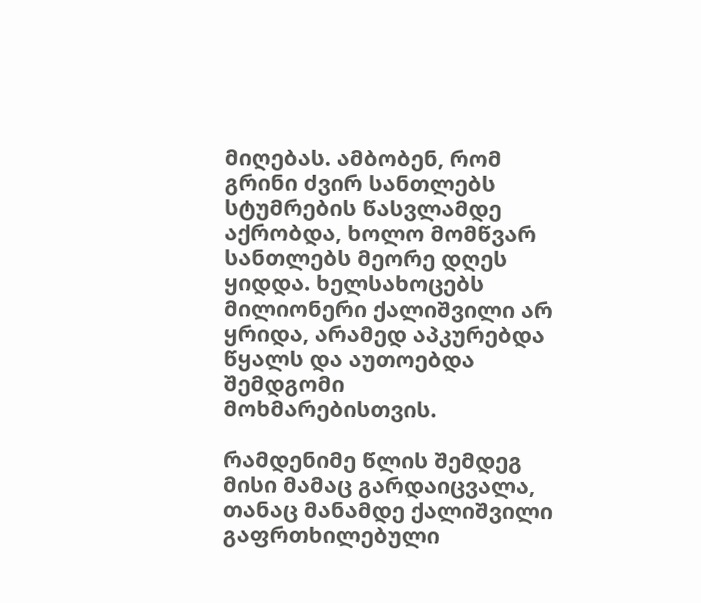მიღებას. ამბობენ, რომ გრინი ძვირ სანთლებს სტუმრების წასვლამდე აქრობდა, ხოლო მომწვარ სანთლებს მეორე დღეს ყიდდა. ხელსახოცებს მილიონერი ქალიშვილი არ ყრიდა, არამედ აპკურებდა წყალს და აუთოებდა შემდგომი მოხმარებისთვის.

რამდენიმე წლის შემდეგ მისი მამაც გარდაიცვალა, თანაც მანამდე ქალიშვილი გაფრთხილებული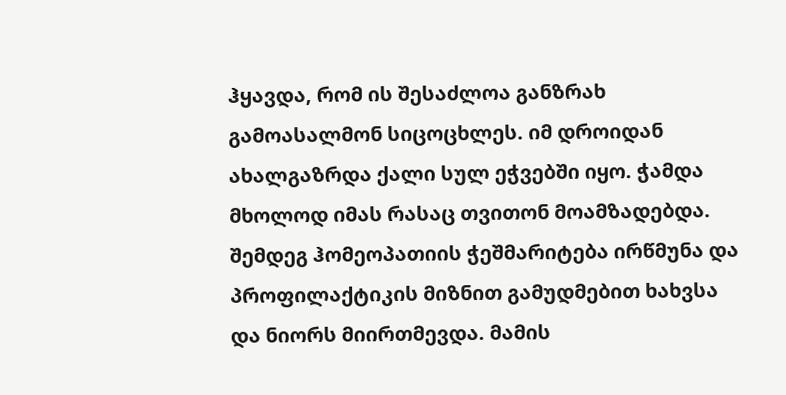ჰყავდა, რომ ის შესაძლოა განზრახ გამოასალმონ სიცოცხლეს. იმ დროიდან ახალგაზრდა ქალი სულ ეჭვებში იყო. ჭამდა მხოლოდ იმას რასაც თვითონ მოამზადებდა. შემდეგ ჰომეოპათიის ჭეშმარიტება ირწმუნა და პროფილაქტიკის მიზნით გამუდმებით ხახვსა და ნიორს მიირთმევდა. მამის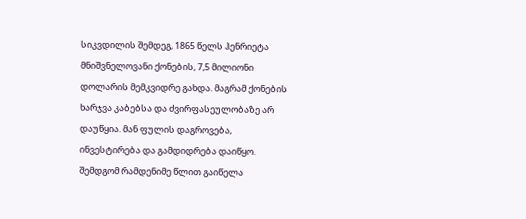სიკვდილის შემდეგ, 1865 წელს ჰენრიეტა მნიშვნელოვანი ქონების, 7,5 მილიონი დოლარის მემკვიდრე გახდა. მაგრამ ქონების ხარჯვა კაბებსა და ძვირფასეულობაზე არ დაუწყია. მან ფულის დაგროვება, ინვესტირება და გამდიდრება დაიწყო. შემდგომ რამდენიმე წლით გაიწელა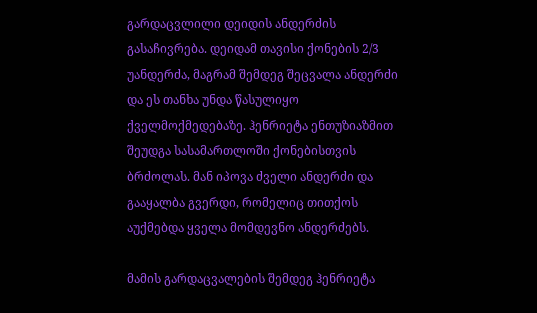გარდაცვლილი დეიდის ანდერძის გასაჩივრება. დეიდამ თავისი ქონების 2/3 უანდერძა, მაგრამ შემდეგ შეცვალა ანდერძი და ეს თანხა უნდა წასულიყო ქველმოქმედებაზე. ჰენრიეტა ენთუზიაზმით შეუდგა სასამართლოში ქონებისთვის ბრძოლას. მან იპოვა ძველი ანდერძი და გააყალბა გვერდი, რომელიც თითქოს აუქმებდა ყველა მომდევნო ანდერძებს.

მამის გარდაცვალების შემდეგ ჰენრიეტა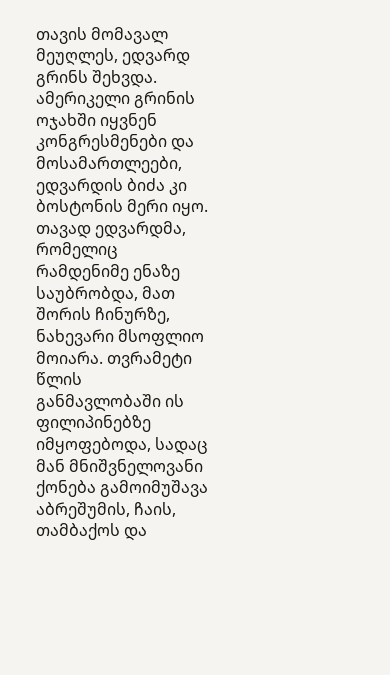თავის მომავალ მეუღლეს, ედვარდ გრინს შეხვდა. ამერიკელი გრინის ოჯახში იყვნენ კონგრესმენები და მოსამართლეები, ედვარდის ბიძა კი ბოსტონის მერი იყო. თავად ედვარდმა, რომელიც რამდენიმე ენაზე საუბრობდა, მათ შორის ჩინურზე, ნახევარი მსოფლიო მოიარა. თვრამეტი წლის განმავლობაში ის ფილიპინებზე იმყოფებოდა, სადაც მან მნიშვნელოვანი ქონება გამოიმუშავა აბრეშუმის, ჩაის, თამბაქოს და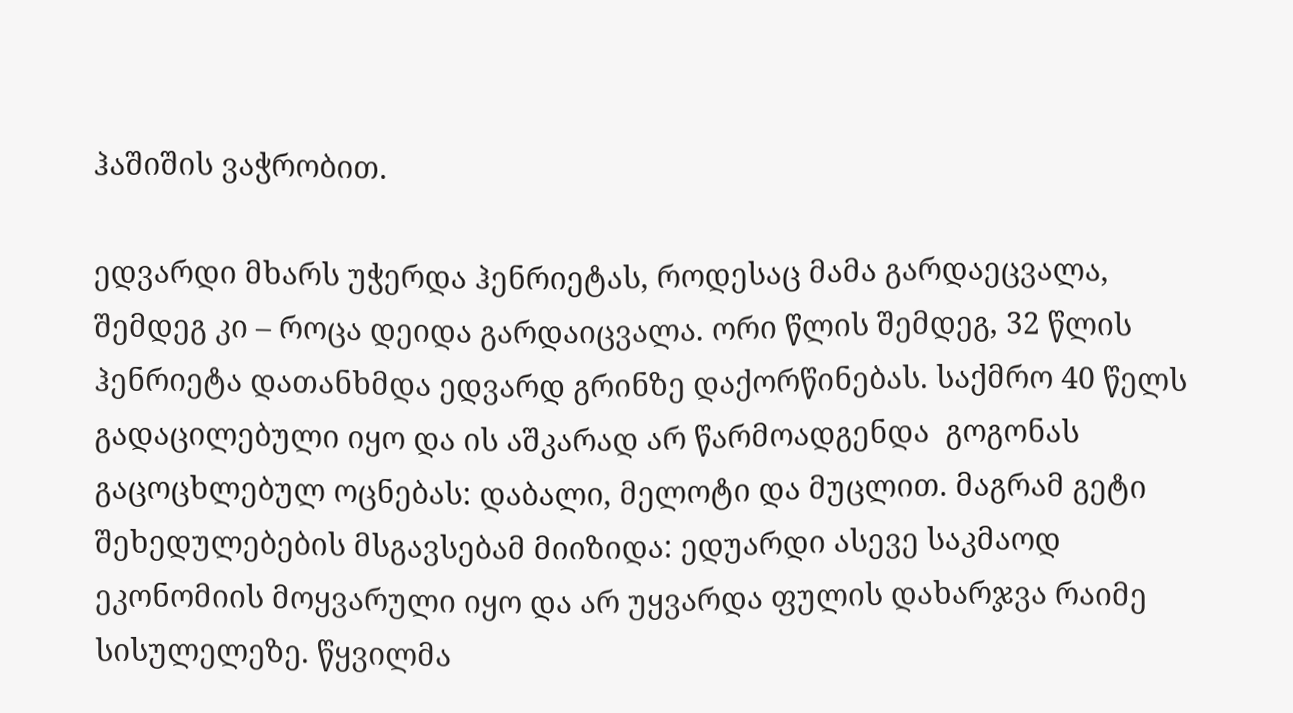ჰაშიშის ვაჭრობით.

ედვარდი მხარს უჭერდა ჰენრიეტას, როდესაც მამა გარდაეცვალა, შემდეგ კი – როცა დეიდა გარდაიცვალა. ორი წლის შემდეგ, 32 წლის ჰენრიეტა დათანხმდა ედვარდ გრინზე დაქორწინებას. საქმრო 40 წელს გადაცილებული იყო და ის აშკარად არ წარმოადგენდა  გოგონას გაცოცხლებულ ოცნებას: დაბალი, მელოტი და მუცლით. მაგრამ გეტი შეხედულებების მსგავსებამ მიიზიდა: ედუარდი ასევე საკმაოდ ეკონომიის მოყვარული იყო და არ უყვარდა ფულის დახარჯვა რაიმე სისულელეზე. წყვილმა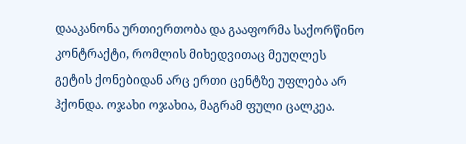დააკანონა ურთიერთობა და გააფორმა საქორწინო კონტრაქტი, რომლის მიხედვითაც მეუღლეს გეტის ქონებიდან არც ერთი ცენტზე უფლება არ ჰქონდა. ოჯახი ოჯახია, მაგრამ ფული ცალკეა.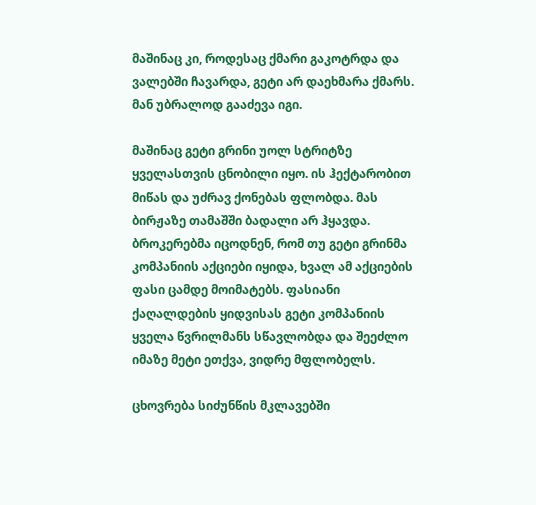მაშინაც კი, როდესაც ქმარი გაკოტრდა და ვალებში ჩავარდა, გეტი არ დაეხმარა ქმარს. მან უბრალოდ გააძევა იგი.

მაშინაც გეტი გრინი უოლ სტრიტზე ყველასთვის ცნობილი იყო. ის ჰექტარობით მიწას და უძრავ ქონებას ფლობდა. მას ბირჟაზე თამაშში ბადალი არ ჰყავდა. ბროკერებმა იცოდნენ, რომ თუ გეტი გრინმა კომპანიის აქციები იყიდა, ხვალ ამ აქციების ფასი ცამდე მოიმატებს. ფასიანი ქაღალდების ყიდვისას გეტი კომპანიის ყველა წვრილმანს სწავლობდა და შეეძლო იმაზე მეტი ეთქვა, ვიდრე მფლობელს.

ცხოვრება სიძუნწის მკლავებში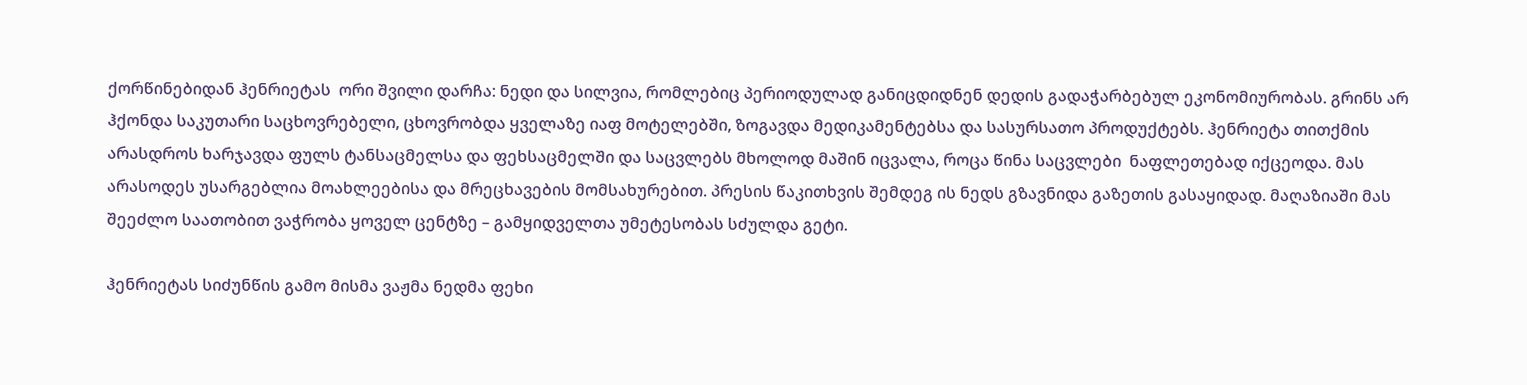ქორწინებიდან ჰენრიეტას  ორი შვილი დარჩა: ნედი და სილვია, რომლებიც პერიოდულად განიცდიდნენ დედის გადაჭარბებულ ეკონომიურობას. გრინს არ ჰქონდა საკუთარი საცხოვრებელი, ცხოვრობდა ყველაზე იაფ მოტელებში, ზოგავდა მედიკამენტებსა და სასურსათო პროდუქტებს. ჰენრიეტა თითქმის არასდროს ხარჯავდა ფულს ტანსაცმელსა და ფეხსაცმელში და საცვლებს მხოლოდ მაშინ იცვალა, როცა წინა საცვლები  ნაფლეთებად იქცეოდა. მას არასოდეს უსარგებლია მოახლეებისა და მრეცხავების მომსახურებით. პრესის წაკითხვის შემდეგ ის ნედს გზავნიდა გაზეთის გასაყიდად. მაღაზიაში მას შეეძლო საათობით ვაჭრობა ყოველ ცენტზე – გამყიდველთა უმეტესობას სძულდა გეტი.

ჰენრიეტას სიძუნწის გამო მისმა ვაჟმა ნედმა ფეხი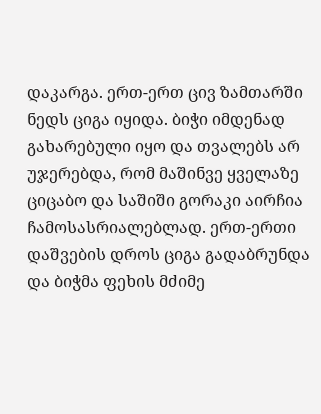დაკარგა. ერთ-ერთ ცივ ზამთარში ნედს ციგა იყიდა. ბიჭი იმდენად გახარებული იყო და თვალებს არ უჯერებდა, რომ მაშინვე ყველაზე ციცაბო და საშიში გორაკი აირჩია ჩამოსასრიალებლად. ერთ-ერთი დაშვების დროს ციგა გადაბრუნდა და ბიჭმა ფეხის მძიმე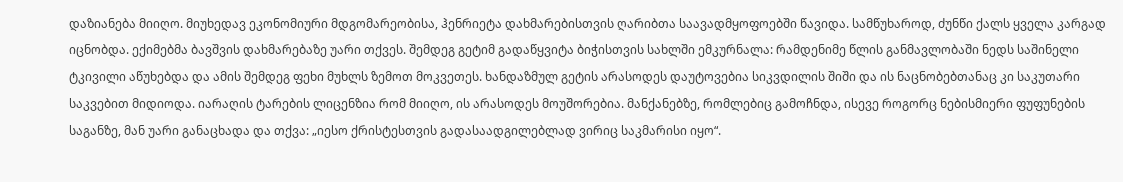დაზიანება მიიღო. მიუხედავ ეკონომიური მდგომარეობისა, ჰენრიეტა დახმარებისთვის ღარიბთა საავადმყოფოებში წავიდა. სამწუხაროდ, ძუნწი ქალს ყველა კარგად იცნობდა. ექიმებმა ბავშვის დახმარებაზე უარი თქვეს. შემდეგ გეტიმ გადაწყვიტა ბიჭისთვის სახლში ემკურნალა: რამდენიმე წლის განმავლობაში ნედს საშინელი ტკივილი აწუხებდა და ამის შემდეგ ფეხი მუხლს ზემოთ მოკვეთეს. ხანდაზმულ გეტის არასოდეს დაუტოვებია სიკვდილის შიში და ის ნაცნობებთანაც კი საკუთარი საკვებით მიდიოდა. იარაღის ტარების ლიცენზია რომ მიიღო, ის არასოდეს მოუშორებია. მანქანებზე, რომლებიც გამოჩნდა, ისევე როგორც ნებისმიერი ფუფუნების საგანზე, მან უარი განაცხადა და თქვა: „იესო ქრისტესთვის გადასაადგილებლად ვირიც საკმარისი იყო“.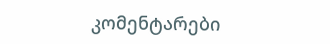კომენტარები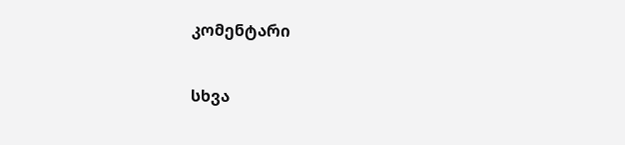კომენტარი

სხვა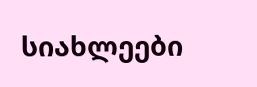სიახლეები